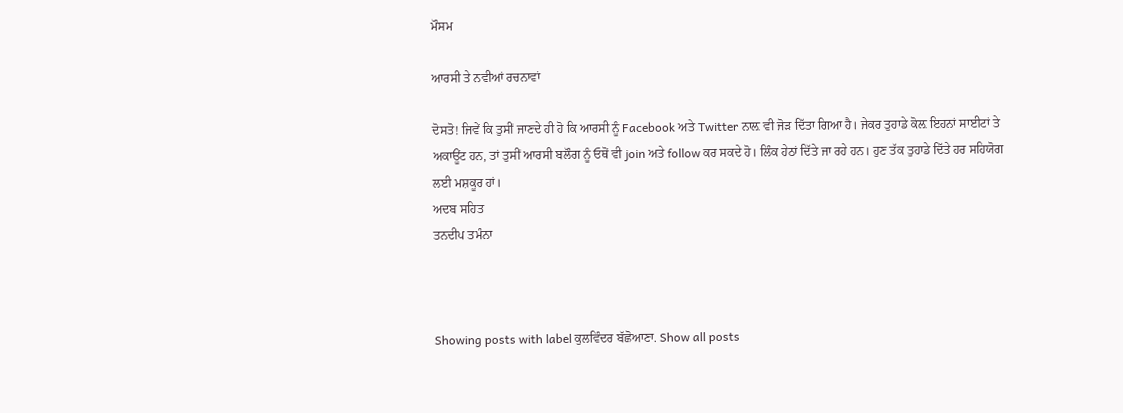ਮੌਸਮ

ਆਰਸੀ ਤੇ ਨਵੀਆਂ ਰਚਨਾਵਾਂ

ਦੋਸਤੋ! ਜਿਵੇਂ ਕਿ ਤੁਸੀਂ ਜਾਣਦੇ ਹੀ ਹੋ ਕਿ ਆਰਸੀ ਨੂੰ Facebook ਅਤੇ Twitter ਨਾਲ਼ ਵੀ ਜੋੜ ਦਿੱਤਾ ਗਿਆ ਹੈ। ਜੇਕਰ ਤੁਹਾਡੇ ਕੋਲ਼ ਇਹਨਾਂ ਸਾਈਟਾਂ ਤੇ ਅਕਾਊਂਟ ਹਨ, ਤਾਂ ਤੁਸੀਂ ਆਰਸੀ ਬਲੌਗ ਨੂੰ ਓਥੋਂ ਵੀ join ਅਤੇ follow ਕਰ ਸਕਦੇ ਹੋ। ਲਿੰਕ ਹੇਠਾਂ ਦਿੱਤੇ ਜਾ ਰਹੇ ਹਨ। ਹੁਣ ਤੱਕ ਤੁਹਾਡੇ ਦਿੱਤੇ ਹਰ ਸਹਿਯੋਗ ਲਈ ਮਸ਼ਕੂਰ ਹਾਂ।
ਅਦਬ ਸਹਿਤ
ਤਨਦੀਪ ਤਮੰਨਾ



Showing posts with label ਕੁਲਵਿੰਦਰ ਬੱਛੋਆਣਾ. Show all posts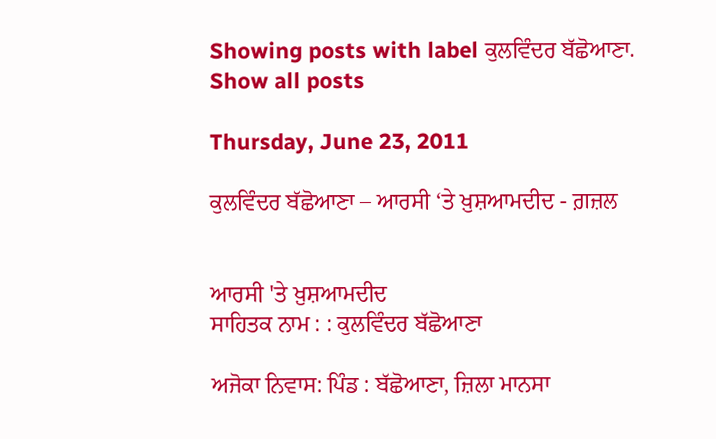Showing posts with label ਕੁਲਵਿੰਦਰ ਬੱਛੋਆਣਾ. Show all posts

Thursday, June 23, 2011

ਕੁਲਵਿੰਦਰ ਬੱਛੋਆਣਾ – ਆਰਸੀ ‘ਤੇ ਖ਼ੁਸ਼ਆਮਦੀਦ - ਗ਼ਜ਼ਲ


ਆਰਸੀ 'ਤੇ ਖ਼ੁਸ਼ਆਮਦੀਦ
ਸਾਹਿਤਕ ਨਾਮ : : ਕੁਲਵਿੰਦਰ ਬੱਛੋਆਣਾ

ਅਜੋਕਾ ਨਿਵਾਸ: ਪਿੰਡ : ਬੱਛੋਆਣਾ, ਜ਼ਿਲਾ ਮਾਨਸਾ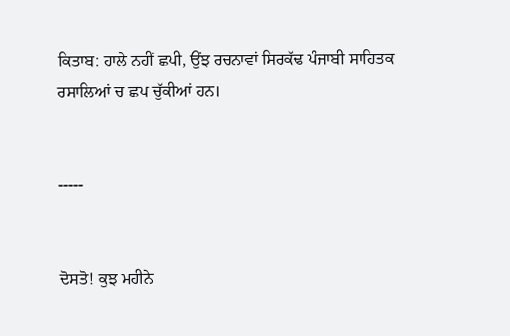ਕਿਤਾਬ: ਹਾਲੇ ਨਹੀਂ ਛਪੀ, ਉਂਝ ਰਚਨਾਵਾਂ ਸਿਰਕੱਢ ਪੰਜਾਬੀ ਸਾਹਿਤਕ ਰਸਾਲਿਆਂ ਚ ਛਪ ਚੁੱਕੀਆਂ ਹਨ।


-----


ਦੋਸਤੋ! ਕੁਝ ਮਹੀਨੇ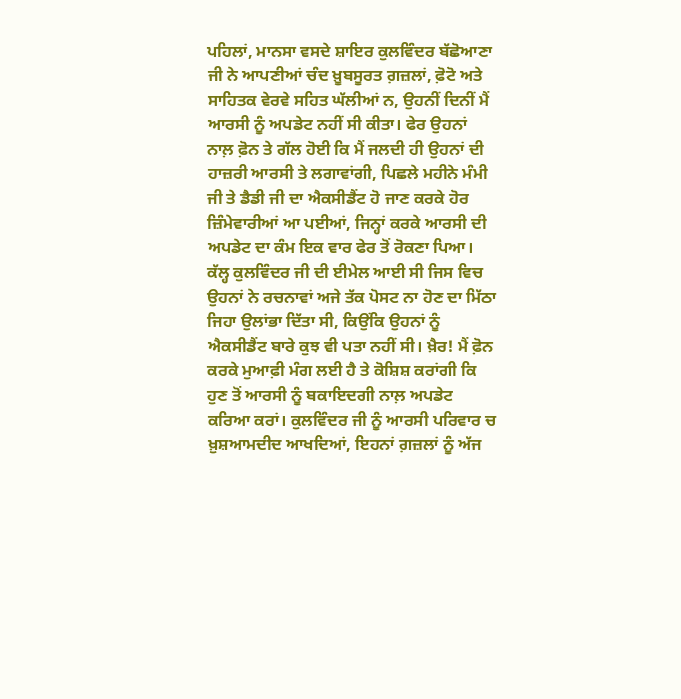ਪਹਿਲਾਂ, ਮਾਨਸਾ ਵਸਦੇ ਸ਼ਾਇਰ ਕੁਲਵਿੰਦਰ ਬੱਛੋਆਣਾ ਜੀ ਨੇ ਆਪਣੀਆਂ ਚੰਦ ਖ਼ੂਬਸੂਰਤ ਗ਼ਜ਼ਲਾਂ, ਫ਼ੋਟੋ ਅਤੇ ਸਾਹਿਤਕ ਵੇਰਵੇ ਸਹਿਤ ਘੱਲੀਆਂ ਨ, ਉਹਨੀਂ ਦਿਨੀਂ ਮੈਂ ਆਰਸੀ ਨੂੰ ਅਪਡੇਟ ਨਹੀਂ ਸੀ ਕੀਤਾ। ਫੇਰ ਉਹਨਾਂ ਨਾਲ਼ ਫ਼ੋਨ ਤੇ ਗੱਲ ਹੋਈ ਕਿ ਮੈਂ ਜਲਦੀ ਹੀ ਉਹਨਾਂ ਦੀ ਹਾਜ਼ਰੀ ਆਰਸੀ ਤੇ ਲਗਾਵਾਂਗੀ, ਪਿਛਲੇ ਮਹੀਨੇ ਮੰਮੀ ਜੀ ਤੇ ਡੈਡੀ ਜੀ ਦਾ ਐਕਸੀਡੈਂਟ ਹੋ ਜਾਣ ਕਰਕੇ ਹੋਰ ਜ਼ਿੰਮੇਵਾਰੀਆਂ ਆ ਪਈਆਂ, ਜਿਨ੍ਹਾਂ ਕਰਕੇ ਆਰਸੀ ਦੀ ਅਪਡੇਟ ਦਾ ਕੰਮ ਇਕ ਵਾਰ ਫੇਰ ਤੋਂ ਰੋਕਣਾ ਪਿਆ। ਕੱਲ੍ਹ ਕੁਲਵਿੰਦਰ ਜੀ ਦੀ ਈਮੇਲ ਆਈ ਸੀ ਜਿਸ ਵਿਚ ਉਹਨਾਂ ਨੇ ਰਚਨਾਵਾਂ ਅਜੇ ਤੱਕ ਪੋਸਟ ਨਾ ਹੋਣ ਦਾ ਮਿੱਠਾ ਜਿਹਾ ਉਲਾਂਭਾ ਦਿੱਤਾ ਸੀ, ਕਿਉਂਕਿ ਉਹਨਾਂ ਨੂੰ ਐਕਸੀਡੈਂਟ ਬਾਰੇ ਕੁਝ ਵੀ ਪਤਾ ਨਹੀਂ ਸੀ। ਖ਼ੈਰ! ਮੈਂ ਫ਼ੋਨ ਕਰਕੇ ਮੁਆਫ਼ੀ ਮੰਗ ਲਈ ਹੈ ਤੇ ਕੋਸ਼ਿਸ਼ ਕਰਾਂਗੀ ਕਿ ਹੁਣ ਤੋਂ ਆਰਸੀ ਨੂੰ ਬਕਾਇਦਗੀ ਨਾਲ਼ ਅਪਡੇਟ ਕਰਿਆ ਕਰਾਂ। ਕੁਲਵਿੰਦਰ ਜੀ ਨੂੰ ਆਰਸੀ ਪਰਿਵਾਰ ਚ ਖ਼ੁਸ਼ਆਮਦੀਦ ਆਖਦਿਆਂ, ਇਹਨਾਂ ਗ਼ਜ਼ਲਾਂ ਨੂੰ ਅੱਜ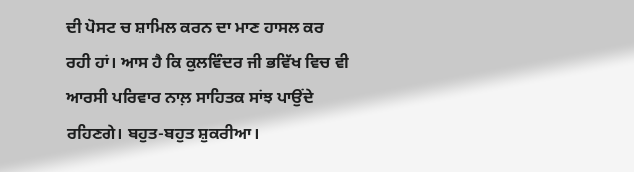ਦੀ ਪੋਸਟ ਚ ਸ਼ਾਮਿਲ ਕਰਨ ਦਾ ਮਾਣ ਹਾਸਲ ਕਰ ਰਹੀ ਹਾਂ। ਆਸ ਹੈ ਕਿ ਕੁਲਵਿੰਦਰ ਜੀ ਭਵਿੱਖ ਵਿਚ ਵੀ ਆਰਸੀ ਪਰਿਵਾਰ ਨਾਲ਼ ਸਾਹਿਤਕ ਸਾਂਝ ਪਾਉਂਦੇ ਰਹਿਣਗੇ। ਬਹੁਤ-ਬਹੁਤ ਸ਼ੁਕਰੀਆ।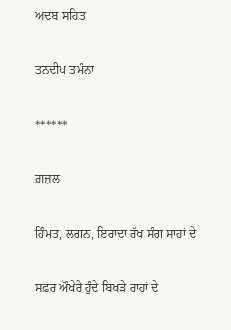ਅਦਬ ਸਹਿਤ


ਤਨਦੀਪ ਤਮੰਨਾ


******


ਗ਼ਜ਼ਲ


ਹਿੰਮਤ, ਲਗਨ, ਇਰਾਦਾ ਰੱਖ ਸੰਗ ਸਾਹਾਂ ਦੇ


ਸਫ਼ਰ ਔਖੇਰੇ ਹੁੰਦੇ ਬਿਖਡ਼ੇ ਰਾਹਾਂ ਦੇ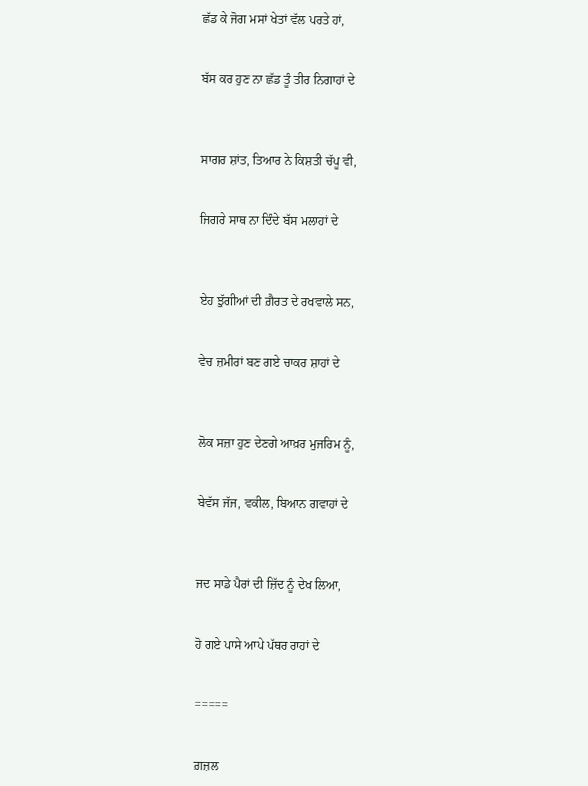ਛੱਡ ਕੇ ਜੋਗ ਮਸਾਂ ਖੇਤਾਂ ਵੱਲ ਪਰਤੇ ਹਾਂ,


ਬੱਸ ਕਰ ਹੁਣ ਨਾ ਛੱਡ ਤੂੰ ਤੀਰ ਨਿਗਾਹਾਂ ਦੇ



ਸਾਗਰ ਸ਼ਾਂਤ, ਤਿਆਰ ਨੇ ਕਿਸ਼ਤੀ ਚੱਪੂ ਵੀ,


ਜਿਗਰੇ ਸਾਥ ਨਾ ਦਿੰਦੇ ਬੱਸ ਮਲਾਹਾਂ ਦੇ



ਏਹ ਝੁੱਗੀਆਂ ਦੀ ਗ਼ੈਰਤ ਦੇ ਰਖਵਾਲੇ ਸਨ,


ਵੇਚ ਜ਼ਮੀਰਾਂ ਬਣ ਗਏ ਚਾਕਰ ਸ਼ਾਹਾਂ ਦੇ



ਲੋਕ ਸਜ਼ਾ ਹੁਣ ਦੇਣਗੇ ਆਖ਼ਰ ਮੁਜਰਿਮ ਨੂੰ,


ਬੇਵੱਸ ਜੱਜ, ਵਕੀਲ, ਬਿਆਨ ਗਵਾਹਾਂ ਦੇ



ਜਦ ਸਾਡੇ ਪੈਰਾਂ ਦੀ ਜ਼ਿੱਦ ਨੂੰ ਦੇਖ ਲਿਆ,


ਹੋ ਗਏ ਪਾਸੇ ਆਪੇ ਪੱਥਰ ਰਾਹਾਂ ਦੇ


=====


ਗ਼ਜ਼ਲ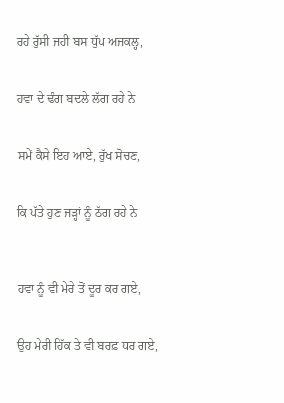ਰਹੇ ਰੁੱਸੀ ਜਹੀ ਬਸ ਧੁੱਪ ਅਜਕਲ੍ਹ,


ਹਵਾ ਦੇ ਢੰਗ ਬਦਲੇ ਲੱਗ ਰਹੇ ਨੇ


ਸਮੇਂ ਕੈਸੇ ਇਹ ਆਏ, ਰੁੱਖ ਸੋਚਣ,


ਕਿ ਪੱਤੇ ਹੁਣ ਜਡ਼੍ਹਾਂ ਨੂੰ ਠੱਗ ਰਹੇ ਨੇ



ਹਵਾ ਨੂੰ ਵੀ ਮੇਰੇ ਤੋਂ ਦੂਰ ਕਰ ਗਏ,


ਉਹ ਮੇਰੀ ਹਿੱਕ ਤੇ ਵੀ ਬਰਫ਼ ਧਰ ਗਏ,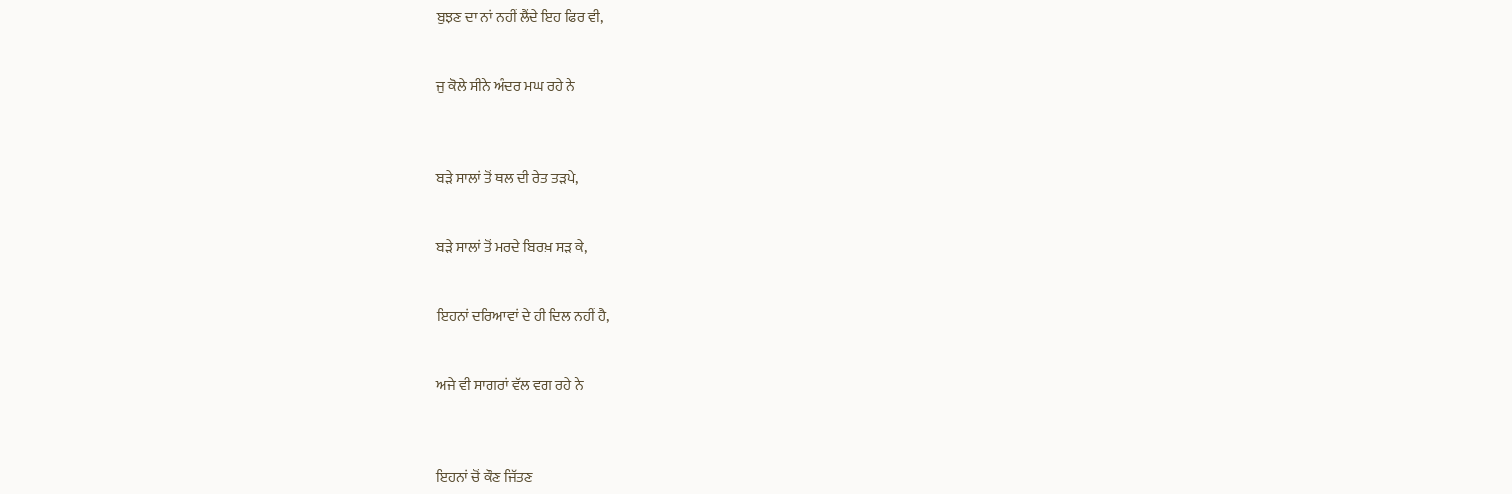ਬੁਝਣ ਦਾ ਨਾਂ ਨਹੀਂ ਲੈਂਦੇ ਇਹ ਫਿਰ ਵੀ,


ਜੁ ਕੋਲੇ ਸੀਨੇ ਅੰਦਰ ਮਘ ਰਹੇ ਨੇ



ਬਡ਼ੇ ਸਾਲਾਂ ਤੋਂ ਥਲ ਦੀ ਰੇਤ ਤਡ਼ਪੇ,


ਬਡ਼ੇ ਸਾਲਾਂ ਤੋਂ ਮਰਦੇ ਬਿਰਖ਼ ਸਡ਼ ਕੇ,


ਇਹਨਾਂ ਦਰਿਆਵਾਂ ਦੇ ਹੀ ਦਿਲ ਨਹੀਂ ਹੈ,


ਅਜੇ ਵੀ ਸਾਗਰਾਂ ਵੱਲ ਵਗ ਰਹੇ ਨੇ



ਇਹਨਾਂ ਚੋਂ ਕੌਣ ਜਿੱਤਣ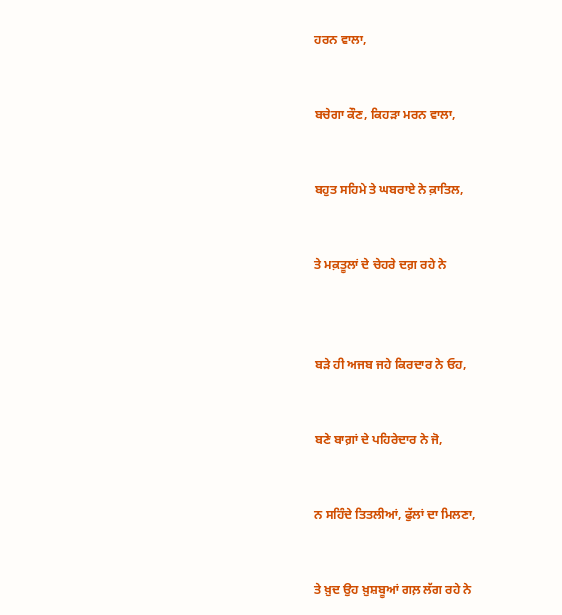ਹਰਨ ਵਾਲਾ,


ਬਚੇਗਾ ਕੌਣ, ਕਿਹਡ਼ਾ ਮਰਨ ਵਾਲਾ,


ਬਹੁਤ ਸਹਿਮੇ ਤੇ ਘਬਰਾਏ ਨੇ ਕ਼ਾਤਿਲ,


ਤੇ ਮਕ਼ਤੂਲਾਂ ਦੇ ਚੇਹਰੇ ਦਗ਼ ਰਹੇ ਨੇ



ਬਡ਼ੇ ਹੀ ਅਜਬ ਜਹੇ ਕਿਰਦਾਰ ਨੇ ਓਹ,


ਬਣੇ ਬਾਗ਼ਾਂ ਦੇ ਪਹਿਰੇਦਾਰ ਨੇ ਜੋ,


ਨ ਸਹਿੰਦੇ ਤਿਤਲੀਆਂ, ਫੁੱਲਾਂ ਦਾ ਮਿਲਣਾ,


ਤੇ ਖ਼ੁਦ ਉਹ ਖ਼ੁਸ਼ਬੂਆਂ ਗਲ਼ ਲੱਗ ਰਹੇ ਨੇ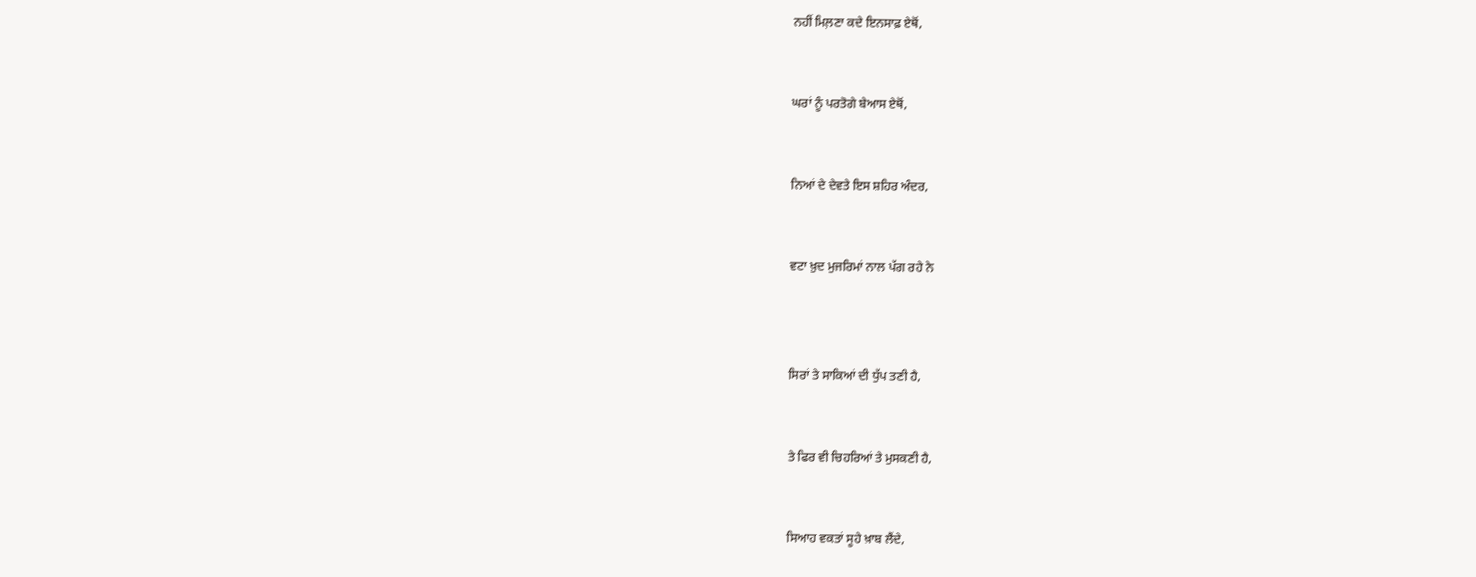ਨਹੀਂ ਮਿਲ਼ਣਾ ਕਦੇ ਇਨਸਾਫ਼ ਏਥੋਂ,


ਘਰਾਂ ਨੂੰ ਪਰਤੋਗੇ ਬੇਆਸ ਏਥੋਂ,


ਨਿਆਂ ਦੇ ਦੇਵਤੇ ਇਸ ਸ਼ਹਿਰ ਅੰਦਰ,


ਵਟਾ ਖ਼ੁਦ ਮੁਜਰਿਮਾਂ ਨਾਲ ਪੱਗ ਰਹੇ ਨੇ



ਸਿਰਾਂ ਤੇ ਸਾਕਿਆਂ ਦੀ ਧੁੱਪ ਤਣੀ ਹੈ,


ਤੇ ਫਿਰ ਵੀ ਚਿਹਰਿਆਂ ਤੇ ਮੁਸਕਣੀ ਹੈ,


ਸਿਆਹ ਵਕਤਾਂ ਸੂਹੇ ਖ਼ਾਬ ਲੈਂਦੇ,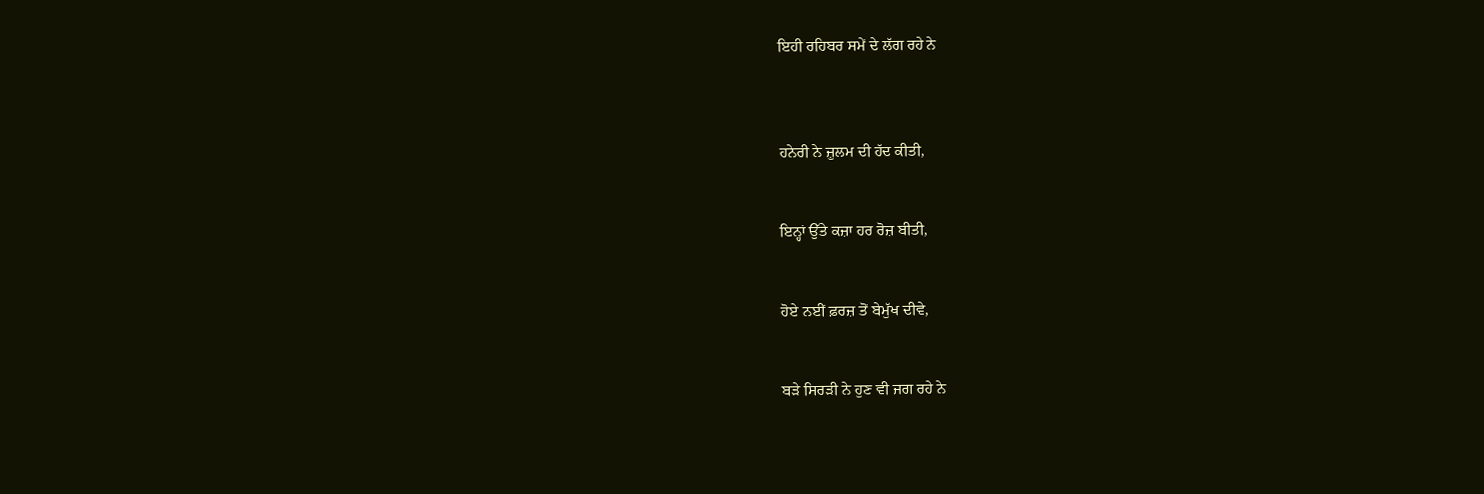ਇਹੀ ਰਹਿਬਰ ਸਮੇਂ ਦੇ ਲੱਗ ਰਹੇ ਨੇ



ਹਨੇਰੀ ਨੇ ਜ਼ੁਲਮ ਦੀ ਹੱਦ ਕੀਤੀ,


ਇਨ੍ਹਾਂ ਉੱਤੇ ਕਜ਼ਾ ਹਰ ਰੋਜ਼ ਬੀਤੀ,


ਹੋਏ ਨਈਂ ਫ਼ਰਜ਼ ਤੋਂ ਬੇਮੁੱਖ ਦੀਵੇ,


ਬਡ਼ੇ ਸਿਰਡ਼ੀ ਨੇ ਹੁਣ ਵੀ ਜਗ ਰਹੇ ਨੇ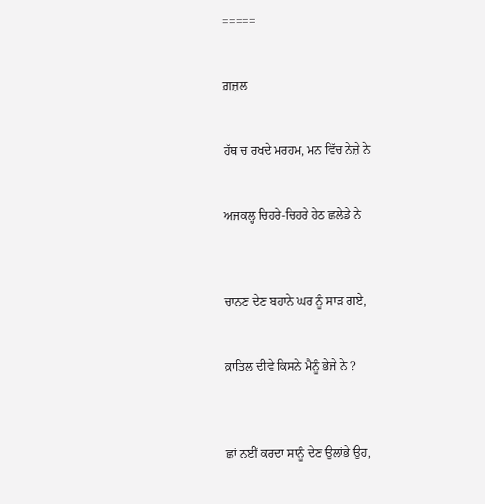=====


ਗ਼ਜ਼ਲ


ਹੱਥ ਚ ਰਖਦੇ ਮਰਹਮ, ਮਨ ਵਿੱਚ ਨੇਜ਼ੇ ਨੇ


ਅਜਕਲ੍ਹ ਚਿਹਰੇ-ਚਿਹਰੇ ਹੇਠ ਛਲੇਡੇ ਨੇ



ਚਾਨਣ ਦੇਣ ਬਹਾਨੇ ਘਰ ਨੂੰ ਸਾਡ਼ ਗਏ,


ਕ਼ਾਤਿਲ ਦੀਵੇ ਕਿਸਨੇ ਮੈਨੂੰ ਭੇਜੇ ਨੇ ?



ਛਾਂ ਨਈਂ ਕਰਦਾ ਸਾਨੂੰ ਦੇਣ ਉਲਾਂਭੇ ਉਹ,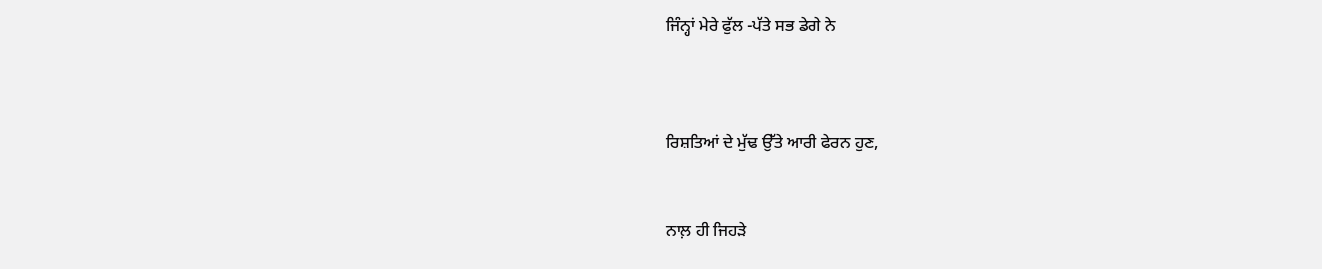ਜਿੰਨ੍ਹਾਂ ਮੇਰੇ ਫੁੱਲ -ਪੱਤੇ ਸਭ ਡੇਗੇ ਨੇ



ਰਿਸ਼ਤਿਆਂ ਦੇ ਮੁੱਢ ਉੱਤੇ ਆਰੀ ਫੇਰਨ ਹੁਣ,


ਨਾਲ਼ ਹੀ ਜਿਹਡ਼ੇ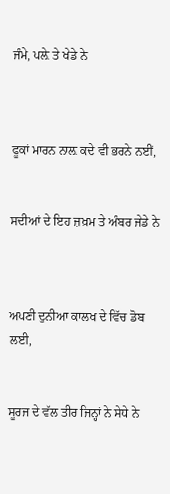ਜੰਮੇ, ਪਲ਼ੇ ਤੇ ਖੇਡੇ ਨੇ



ਫੂਕਾਂ ਮਾਰਨ ਨਾਲ਼ ਕਦੇ ਵੀ ਭਰਨੇ ਨਈਂ,


ਸਦੀਆਂ ਦੇ ਇਹ ਜ਼ਖ਼ਮ ਤੇ ਅੰਬਰ ਜੇਡੇ ਨੇ



ਅਪਣੀ ਦੁਨੀਆ ਕਾਲਖ ਦੇ ਵਿੱਚ ਡੋਬ ਲਈ,


ਸੂਰਜ ਦੇ ਵੱਲ ਤੀਰ ਜਿਨ੍ਹਾਂ ਨੇ ਸੇਧੇ ਨੇ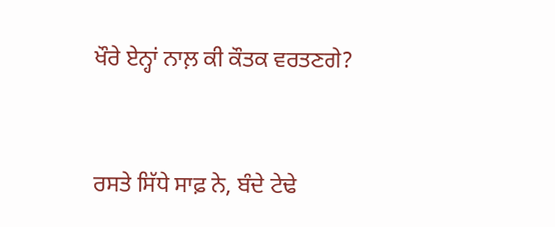ਖੌਰੇ ਏਨ੍ਹਾਂ ਨਾਲ਼ ਕੀ ਕੌਤਕ ਵਰਤਣਗੇ?


ਰਸਤੇ ਸਿੱਧੇ ਸਾਫ਼ ਨੇ, ਬੰਦੇ ਟੇਢੇ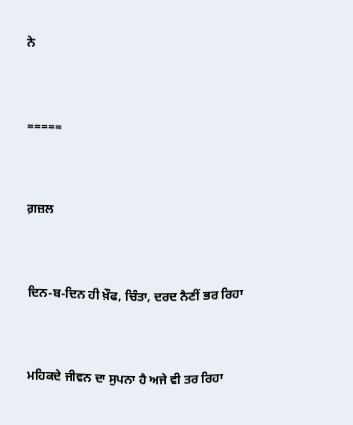ਨੇ


=====


ਗ਼ਜ਼ਲ


ਦਿਨ-ਬ-ਦਿਨ ਹੀ ਖ਼ੌਫ, ਚਿੰਤਾ, ਦਰਦ ਨੈਣੀਂ ਭਰ ਰਿਹਾ


ਮਹਿਕਦੇ ਜੀਵਨ ਦਾ ਸੁਪਨਾ ਹੈ ਅਜੇ ਵੀ ਤਰ ਰਿਹਾ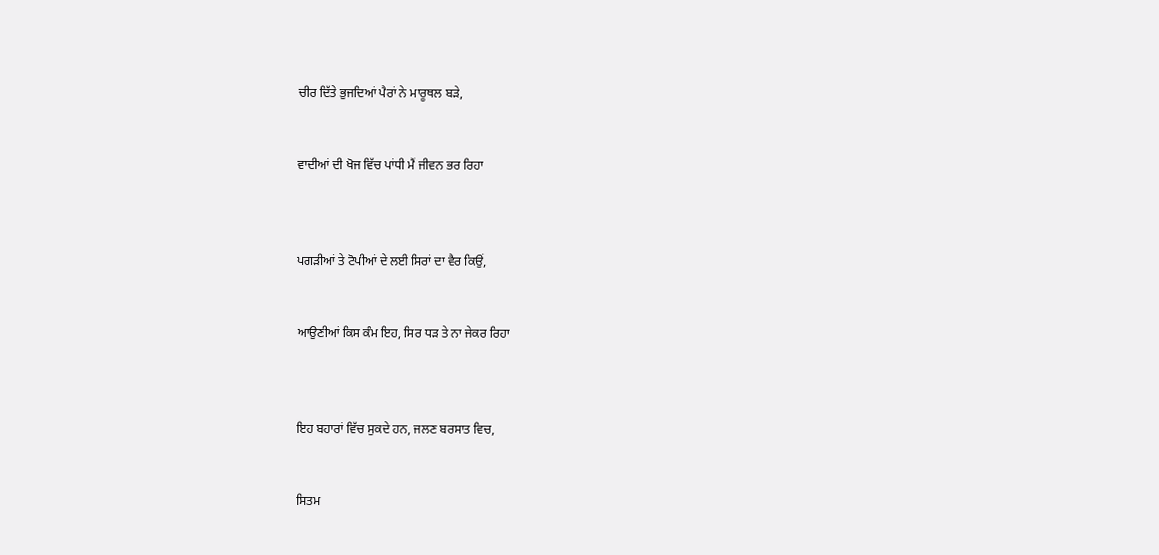ਚੀਰ ਦਿੱਤੇ ਭੁਜਦਿਆਂ ਪੈਰਾਂ ਨੇ ਮਾਰੂਥਲ ਬਡ਼ੇ,


ਵਾਦੀਆਂ ਦੀ ਖੋਜ ਵਿੱਚ ਪਾਂਧੀ ਮੈਂ ਜੀਵਨ ਭਰ ਰਿਹਾ



ਪਗਡ਼ੀਆਂ ਤੇ ਟੋਪੀਆਂ ਦੇ ਲਈ ਸਿਰਾਂ ਦਾ ਵੈਰ ਕਿਉਂ,


ਆਉਣੀਆਂ ਕਿਸ ਕੰਮ ਇਹ, ਸਿਰ ਧਡ਼ ਤੇ ਨਾ ਜੇਕਰ ਰਿਹਾ



ਇਹ ਬਹਾਰਾਂ ਵਿੱਚ ਸੁਕਦੇ ਹਨ, ਜਲਣ ਬਰਸਾਤ ਵਿਚ,


ਸਿਤਮ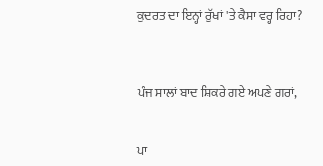ਕੁਦਰਤ ਦਾ ਇਨ੍ਹਾਂ ਰੁੱਖਾਂ 'ਤੇ ਕੈਸਾ ਵਰ੍ਹ ਰਿਹਾ?



ਪੰਜ ਸਾਲਾਂ ਬਾਦ ਸ਼ਿਕਰੇ ਗਏ ਅਪਣੇ ਗਰਾਂ,


ਪਾ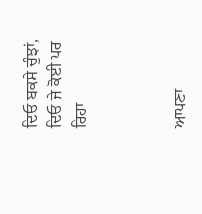ਦਿਓ ਬਕਸੇ ਚੁੰਝਾਂ, ਦਿਓ ਜੇ ਕੋਈ ਪਰ ਰਿਹਾ



ਆਪਣਾ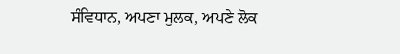ਸੰਵਿਧਾਨ, ਅਪਣਾ ਮੁਲਕ, ਅਪਣੇ ਲੋਕ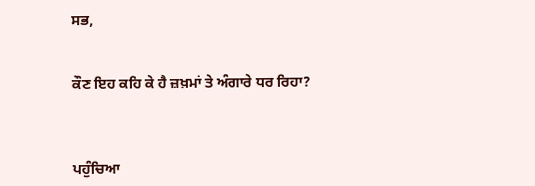ਸਭ,


ਕੌਣ ਇਹ ਕਹਿ ਕੇ ਹੈ ਜ਼ਖ਼ਮਾਂ ਤੇ ਅੰਗਾਰੇ ਧਰ ਰਿਹਾ?



ਪਹੁੰਚਿਆ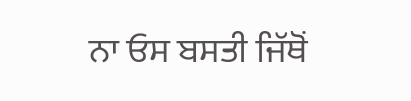ਨਾ ਓਸ ਬਸਤੀ ਜਿੱਥੋਂ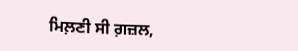ਮਿਲ਼ਣੀ ਸੀ ਗ਼ਜ਼ਲ,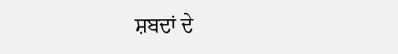ਸ਼ਬਦਾਂ ਦੇ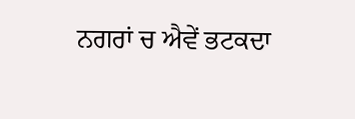ਨਗਰਾਂ ਚ ਐਵੇਂ ਭਟਕਦਾ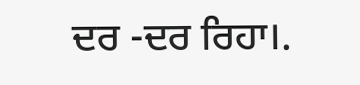ਦਰ -ਦਰ ਰਿਹਾ।.